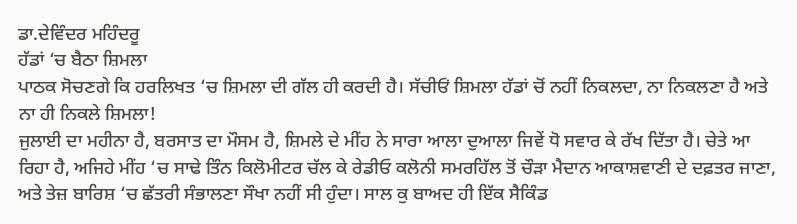ਡਾ.ਦੇਵਿੰਦਰ ਮਹਿੰਦਰੂ
ਹੱਡਾਂ ‘ਚ ਬੈਠਾ ਸ਼ਿਮਲਾ
ਪਾਠਕ ਸੋਚਣਗੇ ਕਿ ਹਰਲਿਖਤ ‘ਚ ਸ਼ਿਮਲਾ ਦੀ ਗੱਲ ਹੀ ਕਰਦੀ ਹੈ। ਸੱਚੀਓਂ ਸ਼ਿਮਲਾ ਹੱਡਾਂ ਚੋਂ ਨਹੀਂ ਨਿਕਲਦਾ, ਨਾ ਨਿਕਲਣਾ ਹੈ ਅਤੇ ਨਾ ਹੀ ਨਿਕਲੇ ਸ਼ਿਮਲਾ!
ਜੁਲਾਈ ਦਾ ਮਹੀਨਾ ਹੈ, ਬਰਸਾਤ ਦਾ ਮੌਸਮ ਹੈ, ਸ਼ਿਮਲੇ ਦੇ ਮੀਂਹ ਨੇ ਸਾਰਾ ਆਲਾ ਦੁਆਲਾ ਜਿਵੇਂ ਧੋ ਸਵਾਰ ਕੇ ਰੱਖ ਦਿੱਤਾ ਹੈ। ਚੇਤੇ ਆ ਰਿਹਾ ਹੈ, ਅਜਿਹੇ ਮੀਂਹ ‘ਚ ਸਾਢੇ ਤਿੰਨ ਕਿਲੋਮੀਟਰ ਚੱਲ ਕੇ ਰੇਡੀਓ ਕਲੋਨੀ ਸਮਰਹਿੱਲ ਤੋਂ ਚੌੜਾ ਮੈਦਾਨ ਆਕਾਸ਼ਵਾਣੀ ਦੇ ਦਫ਼ਤਰ ਜਾਣਾ, ਅਤੇ ਤੇਜ਼ ਬਾਰਿਸ਼ ‘ਚ ਛੱਤਰੀ ਸੰਭਾਲਣਾ ਸੌਖਾ ਨਹੀਂ ਸੀ ਹੁੰਦਾ। ਸਾਲ ਕੁ ਬਾਅਦ ਹੀ ਇੱਕ ਸੈਕਿੰਡ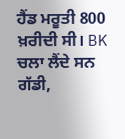ਹੈਂਡ ਮਰੂਤੀ 800 ਖ਼ਰੀਦੀ ਸੀ। BK ਚਲਾ ਲੈਂਦੇ ਸਨ ਗੱਡੀ,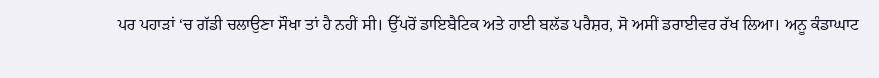ਪਰ ਪਹਾੜਾਂ ‘ਚ ਗੱਡੀ ਚਲਾਉਣਾ ਸੌਖਾ ਤਾਂ ਹੈ ਨਹੀਂ ਸੀ। ਉੱਪਰੋਂ ਡਾਇਬੈਟਿਕ ਅਤੇ ਹਾਈ ਬਲੱਡ ਪਰੈਸ਼ਰ, ਸੋ ਅਸੀਂ ਡਰਾਈਵਰ ਰੱਖ ਲਿਆ। ਅਨੂ ਕੰਡਾਘਾਟ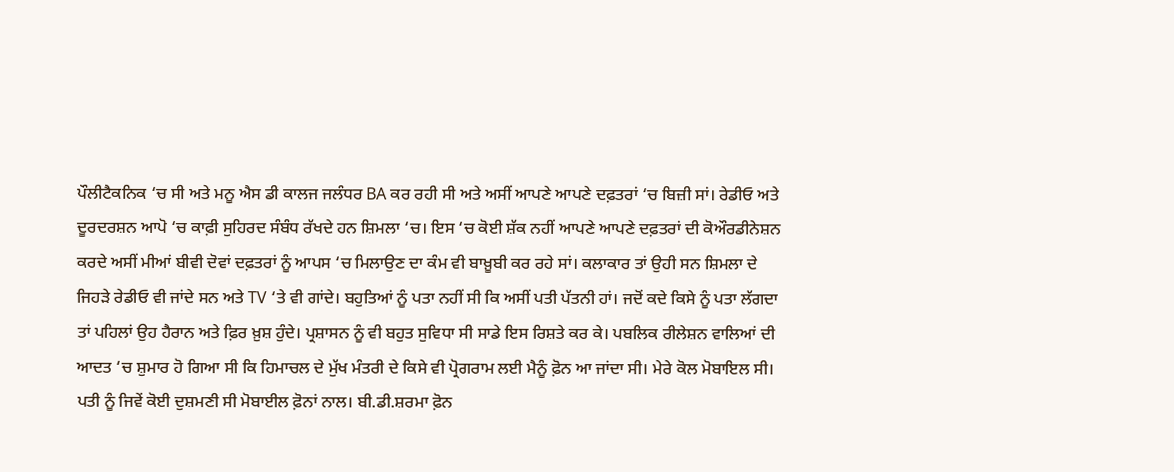ਪੌਲੀਟੈਕਨਿਕ ‘ਚ ਸੀ ਅਤੇ ਮਨੂ ਐਸ ਡੀ ਕਾਲਜ ਜਲੰਧਰ BA ਕਰ ਰਹੀ ਸੀ ਅਤੇ ਅਸੀਂ ਆਪਣੇ ਆਪਣੇ ਦਫ਼ਤਰਾਂ ‘ਚ ਬਿਜ਼ੀ ਸਾਂ। ਰੇਡੀਓ ਅਤੇ ਦੂਰਦਰਸ਼ਨ ਆਪੋ ‘ਚ ਕਾਫ਼ੀ ਸੁਹਿਰਦ ਸੰਬੰਧ ਰੱਖਦੇ ਹਨ ਸ਼ਿਮਲਾ ‘ਚ। ਇਸ ‘ਚ ਕੋਈ ਸ਼ੱਕ ਨਹੀਂ ਆਪਣੇ ਆਪਣੇ ਦਫ਼ਤਰਾਂ ਦੀ ਕੋਔਰਡੀਨੇਸ਼ਨ ਕਰਦੇ ਅਸੀਂ ਮੀਆਂ ਬੀਵੀ ਦੋਵਾਂ ਦਫ਼ਤਰਾਂ ਨੂੰ ਆਪਸ ‘ਚ ਮਿਲਾਉਣ ਦਾ ਕੰਮ ਵੀ ਬਾਖ਼ੂਬੀ ਕਰ ਰਹੇ ਸਾਂ। ਕਲਾਕਾਰ ਤਾਂ ਉਹੀ ਸਨ ਸ਼ਿਮਲਾ ਦੇ ਜਿਹੜੇ ਰੇਡੀਓ ਵੀ ਜਾਂਦੇ ਸਨ ਅਤੇ TV ‘ਤੇ ਵੀ ਗਾਂਦੇ। ਬਹੁਤਿਆਂ ਨੂੰ ਪਤਾ ਨਹੀਂ ਸੀ ਕਿ ਅਸੀਂ ਪਤੀ ਪੱਤਨੀ ਹਾਂ। ਜਦੋਂ ਕਦੇ ਕਿਸੇ ਨੂੰ ਪਤਾ ਲੱਗਦਾ ਤਾਂ ਪਹਿਲਾਂ ਉਹ ਹੈਰਾਨ ਅਤੇ ਫ਼ਿਰ ਖ਼ੁਸ਼ ਹੁੰਦੇ। ਪ੍ਰਸ਼ਾਸਨ ਨੂੰ ਵੀ ਬਹੁਤ ਸੁਵਿਧਾ ਸੀ ਸਾਡੇ ਇਸ ਰਿਸ਼ਤੇ ਕਰ ਕੇ। ਪਬਲਿਕ ਰੀਲੇਸ਼ਨ ਵਾਲਿਆਂ ਦੀ ਆਦਤ ‘ਚ ਸ਼ੁਮਾਰ ਹੋ ਗਿਆ ਸੀ ਕਿ ਹਿਮਾਚਲ ਦੇ ਮੁੱਖ ਮੰਤਰੀ ਦੇ ਕਿਸੇ ਵੀ ਪ੍ਰੋਗਰਾਮ ਲਈ ਮੈਨੂੰ ਫ਼ੋਨ ਆ ਜਾਂਦਾ ਸੀ। ਮੇਰੇ ਕੋਲ ਮੋਬਾਇਲ ਸੀ। ਪਤੀ ਨੂੰ ਜਿਵੇਂ ਕੋਈ ਦੁਸ਼ਮਣੀ ਸੀ ਮੋਬਾਈਲ ਫ਼ੋਨਾਂ ਨਾਲ। ਬੀ.ਡੀ.ਸ਼ਰਮਾ ਫ਼ੋਨ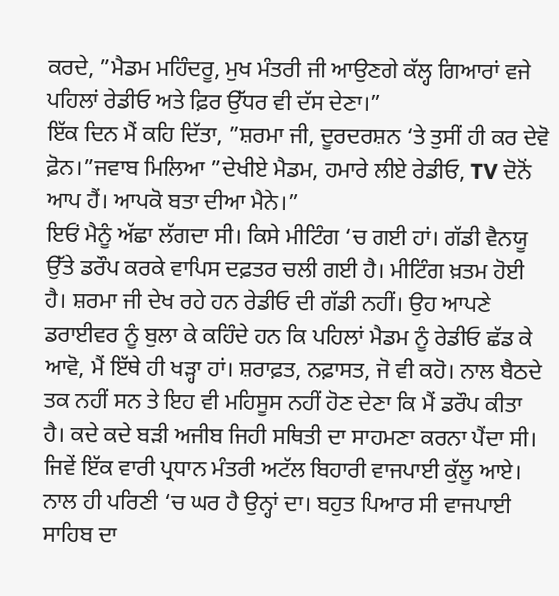ਕਰਦੇ, ”ਮੈਡਮ ਮਹਿੰਦਰੂ, ਮੁਖ ਮੰਤਰੀ ਜੀ ਆਉਣਗੇ ਕੱਲ੍ਹ ਗਿਆਰਾਂ ਵਜੇ ਪਹਿਲਾਂ ਰੇਡੀਓ ਅਤੇ ਫ਼ਿਰ ਉੱਧਰ ਵੀ ਦੱਸ ਦੇਣਾ।”
ਇੱਕ ਦਿਨ ਮੈਂ ਕਹਿ ਦਿੱਤਾ, ”ਸ਼ਰਮਾ ਜੀ, ਦੂਰਦਰਸ਼ਨ ‘ਤੇ ਤੁਸੀਂ ਹੀ ਕਰ ਦੇਵੋ ਫ਼ੋਨ।”ਜਵਾਬ ਮਿਲਿਆ ”ਦੇਖੀਏ ਮੈਡਮ, ਹਮਾਰੇ ਲੀਏ ਰੇਡੀਓ, TV ਦੋਨੋਂ ਆਪ ਹੈਂ। ਆਪਕੋ ਬਤਾ ਦੀਆ ਮੈਨੇ।”
ਇਓਂ ਮੈਨੂੰ ਅੱਛਾ ਲੱਗਦਾ ਸੀ। ਕਿਸੇ ਮੀਟਿੰਗ ‘ਚ ਗਈ ਹਾਂ। ਗੱਡੀ ਵੈਨਯੂ ਉੱਤੇ ਡਰੌਪ ਕਰਕੇ ਵਾਪਿਸ ਦਫ਼ਤਰ ਚਲੀ ਗਈ ਹੈ। ਮੀਟਿੰਗ ਖ਼ਤਮ ਹੋਈ ਹੈ। ਸ਼ਰਮਾ ਜੀ ਦੇਖ ਰਹੇ ਹਨ ਰੇਡੀਓ ਦੀ ਗੱਡੀ ਨਹੀਂ। ਉਹ ਆਪਣੇ ਡਰਾਈਵਰ ਨੂੰ ਬੁਲਾ ਕੇ ਕਹਿੰਦੇ ਹਨ ਕਿ ਪਹਿਲਾਂ ਮੈਡਮ ਨੂੰ ਰੇਡੀਓ ਛੱਡ ਕੇ ਆਵੋ, ਮੈਂ ਇੱਥੇ ਹੀ ਖੜ੍ਹਾ ਹਾਂ। ਸ਼ਰਾਫ਼ਤ, ਨਫ਼ਾਸਤ, ਜੋ ਵੀ ਕਹੋ। ਨਾਲ ਬੈਠਦੇ ਤਕ ਨਹੀਂ ਸਨ ਤੇ ਇਹ ਵੀ ਮਹਿਸੂਸ ਨਹੀਂ ਹੋਣ ਦੇਣਾ ਕਿ ਮੈਂ ਡਰੌਪ ਕੀਤਾ ਹੈ। ਕਦੇ ਕਦੇ ਬੜੀ ਅਜੀਬ ਜਿਹੀ ਸਥਿਤੀ ਦਾ ਸਾਹਮਣਾ ਕਰਨਾ ਪੈਂਦਾ ਸੀ। ਜਿਵੇਂ ਇੱਕ ਵਾਰੀ ਪ੍ਰਧਾਨ ਮੰਤਰੀ ਅਟੱਲ ਬਿਹਾਰੀ ਵਾਜਪਾਈ ਕੁੱਲੂ ਆਏ। ਨਾਲ ਹੀ ਪਰਿਣੀ ‘ਚ ਘਰ ਹੈ ਉਨ੍ਹਾਂ ਦਾ। ਬਹੁਤ ਪਿਆਰ ਸੀ ਵਾਜਪਾਈ ਸਾਹਿਬ ਦਾ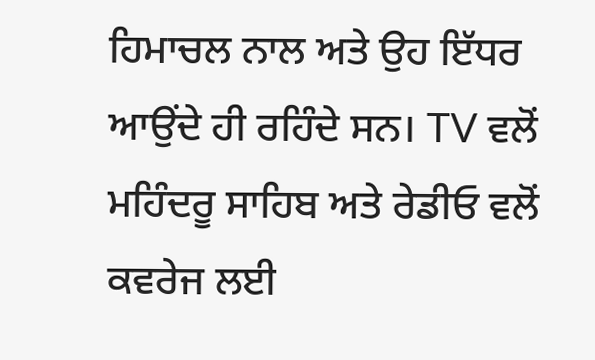ਹਿਮਾਚਲ ਨਾਲ ਅਤੇ ਉਹ ਇੱਧਰ ਆਉਂਦੇ ਹੀ ਰਹਿੰਦੇ ਸਨ। TV ਵਲੋਂ ਮਹਿੰਦਰੂ ਸਾਹਿਬ ਅਤੇ ਰੇਡੀਓ ਵਲੋਂ ਕਵਰੇਜ ਲਈ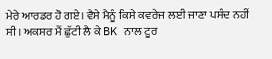ਮੇਰੇ ਆਰਡਰ ਹੋ ਗਏ। ਵੈਸੇ ਮੈਨੂੰ ਕਿਸੇ ਕਵਰੇਜ ਲਈ ਜਾਣਾ ਪਸੰਦ ਨਹੀਂ ਸੀ। ਅਕਸਰ ਮੈਂ ਛੁੱਟੀ ਲੈ ਕੇ BK ਨਾਲ ਟੂਰ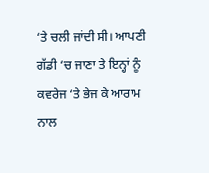‘ਤੇ ਚਲੀ ਜਾਂਦੀ ਸੀ। ਆਪਣੀ ਗੱਡੀ ‘ਚ ਜਾਣਾ ਤੇ ਇਨ੍ਹਾਂ ਨੂੰ ਕਵਰੇਜ ‘ਤੇ ਭੇਜ ਕੇ ਆਰਾਮ ਨਾਲ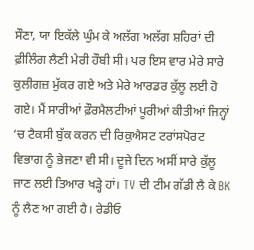ਸੌਣਾ, ਯਾ ਇਕੱਲੇ ਘੁੰਮ ਕੇ ਅਲੱਗ ਅਲੱਗ ਸ਼ਹਿਰਾਂ ਦੀ ਫ਼ੀਲਿੰਗ ਲੈਣੀ ਮੇਰੀ ਹੌਬੀ ਸੀ। ਪਰ ਇਸ ਵਾਰ ਮੇਰੇ ਸਾਰੇ ਕੁਲੀਗਜ਼ ਮੁੱਕਰ ਗਏ ਅਤੇ ਮੇਰੇ ਆਰਡਰ ਕੁੱਲੂ ਲਈ ਹੋ ਗਏ। ਮੈਂ ਸਾਰੀਆਂ ਫ਼ੌਰਮੈਲਟੀਆਂ ਪੂਰੀਆਂ ਕੀਤੀਆਂ ਜਿਨ੍ਹਾਂ ‘ਚ ਟੈਕਸੀ ਬੁੱਕ ਕਰਨ ਦੀ ਰਿਕੁਐਸਟ ਟਰਾਂਸਪੋਰਟ ਵਿਭਾਗ ਨੂੰ ਭੇਜਣਾ ਵੀ ਸੀ। ਦੂਜੇ ਦਿਨ ਅਸੀਂ ਸਾਰੇ ਕੁੱਲੂ ਜਾਣ ਲਈ ਤਿਆਰ ਖੜ੍ਹੇ ਹਾਂ। TV ਦੀ ਟੀਮ ਗੱਡੀ ਲੈ ਕੇ BK ਨੂੰ ਲੈਣ ਆ ਗਈ ਹੈ। ਰੇਡੀਓ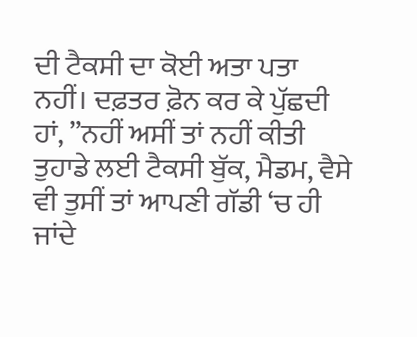ਦੀ ਟੈਕਸੀ ਦਾ ਕੋਈ ਅਤਾ ਪਤਾ ਨਹੀਂ। ਦਫ਼ਤਰ ਫ਼ੋਨ ਕਰ ਕੇ ਪੁੱਛਦੀ ਹਾਂ, ”ਨਹੀਂ ਅਸੀਂ ਤਾਂ ਨਹੀਂ ਕੀਤੀ ਤੁਹਾਡੇ ਲਈ ਟੈਕਸੀ ਬੁੱਕ, ਮੈਡਮ, ਵੈਸੇ ਵੀ ਤੁਸੀਂ ਤਾਂ ਆਪਣੀ ਗੱਡੀ ‘ਚ ਹੀ ਜਾਂਦੇ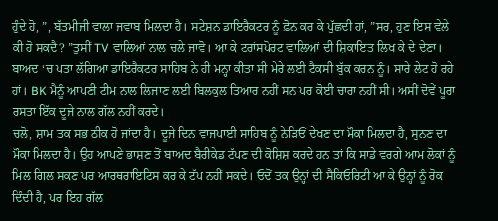ਹੁੰਦੇ ਹੋ, ”, ਬੱਤਮੀਜੀ ਵਾਲਾ ਜਵਾਬ ਮਿਲਦਾ ਹੈ। ਸਟੇਸ਼ਨ ਡਾਇਰੈਕਟਰ ਨੂੰ ਫ਼ੋਨ ਕਰ ਕੇ ਪੁੱਛਦੀ ਹਾਂ, ”ਸਰ, ਹੁਣ ਇਸ ਵੇਲੇ ਕੀ ਹੋ ਸਕਦੈ? ”ਤੁਸੀਂ TV ਵਾਲਿਆਂ ਨਾਲ ਚਲੇ ਜਾਵੋ। ਆ ਕੇ ਟਰਾਂਸਪੋਰਟ ਵਾਲਿਆਂ ਦੀ ਸ਼ਿਕਾਇਤ ਲਿਖ ਕੇ ਦੇ ਦੇਣਾ। ਬਾਅਦ ‘ਚ ਪਤਾ ਲੱਗਿਆ ਡਾਇਰੈਕਟਰ ਸਾਹਿਬ ਨੇ ਹੀ ਮਨ੍ਹਾ ਕੀਤਾ ਸੀ ਮੇਰੇ ਲਈ ਟੈਕਸੀ ਬੁੱਕ ਕਰਨ ਨੂੰ। ਸਾਰੇ ਲੇਟ ਹੋ ਰਹੇ ਹਾਂ। BK ਮੈਨੂੰ ਆਪਣੀ ਟੀਮ ਨਾਲ ਲਿਜਾਣ ਲਈ ਬਿਲਕੁਲ ਤਿਆਰ ਨਹੀਂ ਸਨ ਪਰ ਕੋਈ ਚਾਰਾ ਨਹੀਂ ਸੀ। ਅਸੀਂ ਦੋਵੇਂ ਪੂਰਾ ਰਸਤਾ ਇੱਕ ਦੂਜੇ ਨਾਲ ਗੱਲ ਨਹੀਂ ਕਰਦੇ।
ਚਲੋ, ਸ਼ਾਮ ਤਕ ਸਭ ਠੀਕ ਹੋ ਜਾਂਦਾ ਹੈ। ਦੂਜੇ ਦਿਨ ਵਾਜਪਾਈ ਸਾਹਿਬ ਨੂੰ ਨੇੜਿਓਂ ਦੇਖਣ ਦਾ ਮੌਕਾ ਮਿਲਦਾ ਹੈ, ਸੁਨਣ ਦਾ ਮੌਕਾ ਮਿਲਦਾ ਹੈ। ਉਹ ਆਪਣੇ ਭਾਸ਼ਣ ਤੋਂ ਬਾਅਦ ਬੈਰੀਕੇਡ ਟੱਪਣ ਦੀ ਕੋਸ਼ਿਸ਼ ਕਰਦੇ ਹਨ ਤਾਂ ਕਿ ਸਾਡੇ ਵਰਗੇ ਆਮ ਲੋਕਾਂ ਨੂੰ ਮਿਲ ਗਿਲ ਸਕਣ ਪਰ ਆਰਥਰਾਇਟਿਸ ਕਰ ਕੇ ਟੱਪ ਨਹੀਂ ਸਕਦੇ। ਓਦੋਂ ਤਕ ਉਨ੍ਹਾਂ ਦੀ ਸੈਕਿਓਰਿਟੀ ਆ ਕੇ ਉਨ੍ਹਾਂ ਨੂੰ ਰੋਕ ਦਿੰਦੀ ਹੈ, ਪਰ ਇਹ ਗੱਲ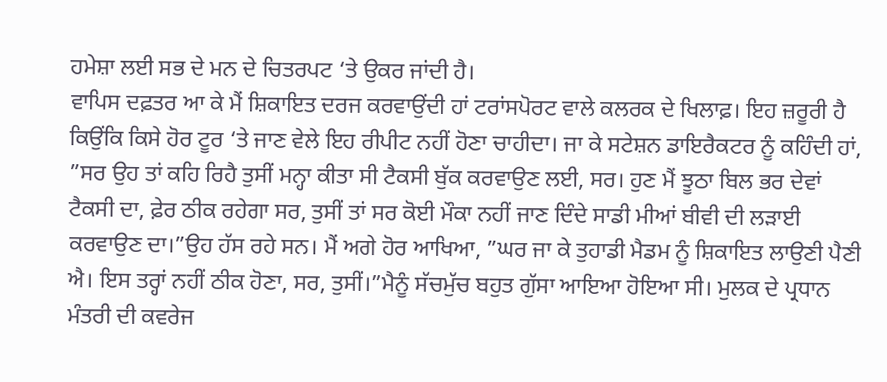ਹਮੇਸ਼ਾ ਲਈ ਸਭ ਦੇ ਮਨ ਦੇ ਚਿਤਰਪਟ ‘ਤੇ ਉਕਰ ਜਾਂਦੀ ਹੈ।
ਵਾਪਿਸ ਦਫ਼ਤਰ ਆ ਕੇ ਮੈਂ ਸ਼ਿਕਾਇਤ ਦਰਜ ਕਰਵਾਉਂਦੀ ਹਾਂ ਟਰਾਂਸਪੋਰਟ ਵਾਲੇ ਕਲਰਕ ਦੇ ਖਿਲਾਫ਼। ਇਹ ਜ਼ਰੂਰੀ ਹੈ ਕਿਉਂਕਿ ਕਿਸੇ ਹੋਰ ਟੂਰ ‘ਤੇ ਜਾਣ ਵੇਲੇ ਇਹ ਰੀਪੀਟ ਨਹੀਂ ਹੋਣਾ ਚਾਹੀਦਾ। ਜਾ ਕੇ ਸਟੇਸ਼ਨ ਡਾਇਰੈਕਟਰ ਨੂੰ ਕਹਿੰਦੀ ਹਾਂ, ”ਸਰ ਉਹ ਤਾਂ ਕਹਿ ਰਿਹੈ ਤੁਸੀਂ ਮਨ੍ਹਾ ਕੀਤਾ ਸੀ ਟੈਕਸੀ ਬੁੱਕ ਕਰਵਾਉਣ ਲਈ, ਸਰ। ਹੁਣ ਮੈਂ ਝੂਠਾ ਬਿਲ ਭਰ ਦੇਵਾਂ ਟੈਕਸੀ ਦਾ, ਫ਼ੇਰ ਠੀਕ ਰਹੇਗਾ ਸਰ, ਤੁਸੀਂ ਤਾਂ ਸਰ ਕੋਈ ਮੌਕਾ ਨਹੀਂ ਜਾਣ ਦਿੰਦੇ ਸਾਡੀ ਮੀਆਂ ਬੀਵੀ ਦੀ ਲੜਾਈ ਕਰਵਾਉਣ ਦਾ।”ਉਹ ਹੱਸ ਰਹੇ ਸਨ। ਮੈਂ ਅਗੇ ਹੋਰ ਆਖਿਆ, ”ਘਰ ਜਾ ਕੇ ਤੁਹਾਡੀ ਮੈਡਮ ਨੂੰ ਸ਼ਿਕਾਇਤ ਲਾਉਣੀ ਪੈਣੀ ਐ। ਇਸ ਤਰ੍ਹਾਂ ਨਹੀਂ ਠੀਕ ਹੋਣਾ, ਸਰ, ਤੁਸੀਂ।”ਮੈਨੂੰ ਸੱਚਮੁੱਚ ਬਹੁਤ ਗੁੱਸਾ ਆਇਆ ਹੋਇਆ ਸੀ। ਮੁਲਕ ਦੇ ਪ੍ਰਧਾਨ ਮੰਤਰੀ ਦੀ ਕਵਰੇਜ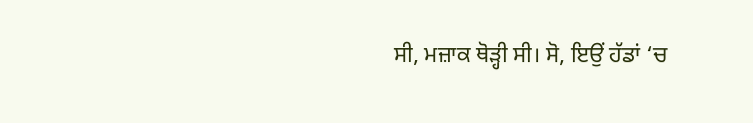ਸੀ, ਮਜ਼ਾਕ ਥੋੜ੍ਹੀ ਸੀ। ਸੋ, ਇਉਂ ਹੱਡਾਂ ‘ਚ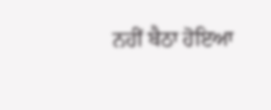ਨਹੀਂ ਬੈਠਾ ਹੋਇਆ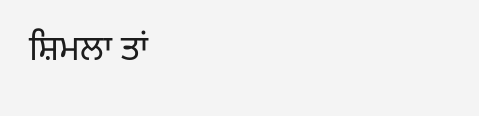ਸ਼ਿਮਲਾ ਤਾਂ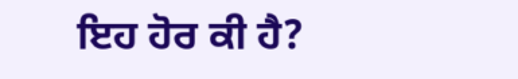ਇਹ ਹੋਰ ਕੀ ਹੈ?